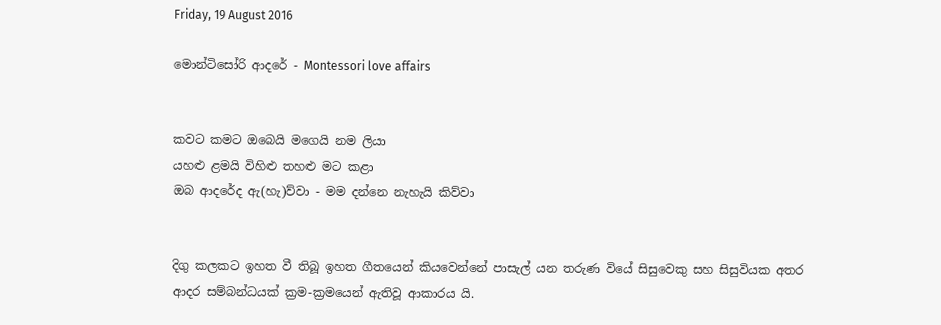Friday, 19 August 2016

මොන්ටිසෝරි ආදරේ - Montessori love affairs


කවට කමට ඔබෙයි මගෙයි නම ලියා
යහළු ළමයි විහිළු තහළු මට කළා
ඔබ ආදරේද ඇ(හැ)ව්වා - මම දන්නෙ නැහැයි කිව්වා


දිගු කලකට ඉහත වී තිබූ ඉහත ගීතයෙන් කියවෙන්නේ පාසැල් යන තරුණ වියේ සිසුවෙකු සහ සිසුවියක අතර ආදර සම්බන්ධයක් ක්‍රම-ක්‍රමයෙන් ඇතිවූ ආකාරය යි.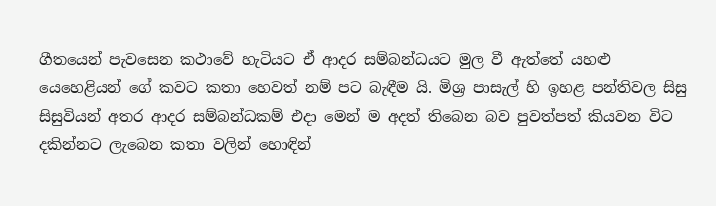ගීතයෙන් පැවසෙන කථාවේ හැටියට ඒ ආදර සම්බන්ධයට මුල වී ඇත්තේ යහළු යෙහෙළියන් ගේ කවට කතා හෙවත් නම් පට බැඳීම යි. මිශ්‍ර පාසැල් හි ඉහළ පන්තිවල සිසු සිසුවියන් අතර ආදර සම්බන්ධකම් එදා මෙන් ම අදත් තිබෙන බව පුවත්පත් කියවන විට දකින්නට ලැබෙන කතා වලින් හොඳින්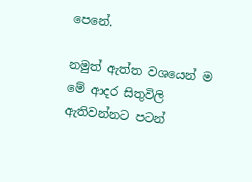පෙනේ.

නමුත් ඇත්ත වශයෙන් ම මේ ආදර සිතුවිලි ඇතිවන්නට පටන්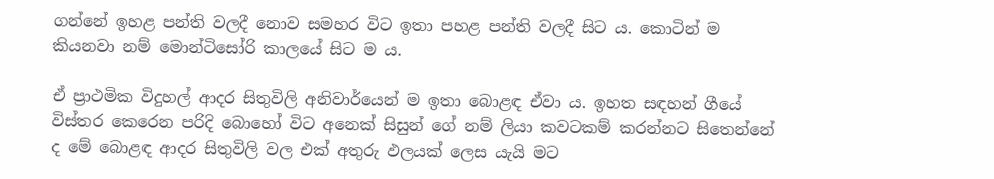ගන්නේ ඉහළ පන්ති වලදී නොව සමහර විට ඉතා පහළ පන්ති වලදී සිට ය. කොටින් ම කියනවා නම් මොන්ටිසෝරි කාලයේ සිට ම ය.

ඒ ප්‍රාථමික විදුහල් ආදර සිතුවිලි අනිවාර්යෙන් ම ඉතා බොළඳ ඒවා ය. ඉහත සඳහන් ගීයේ විස්තර කෙරෙන පරිදි බොහෝ විට අනෙක් සිසුන් ගේ නම් ලියා කවටකම් කරන්නට සිතෙන්නේ ද මේ බොළඳ ආදර සිතුවිලි වල එක් අතුරු ඵලයක් ලෙස යැයි මට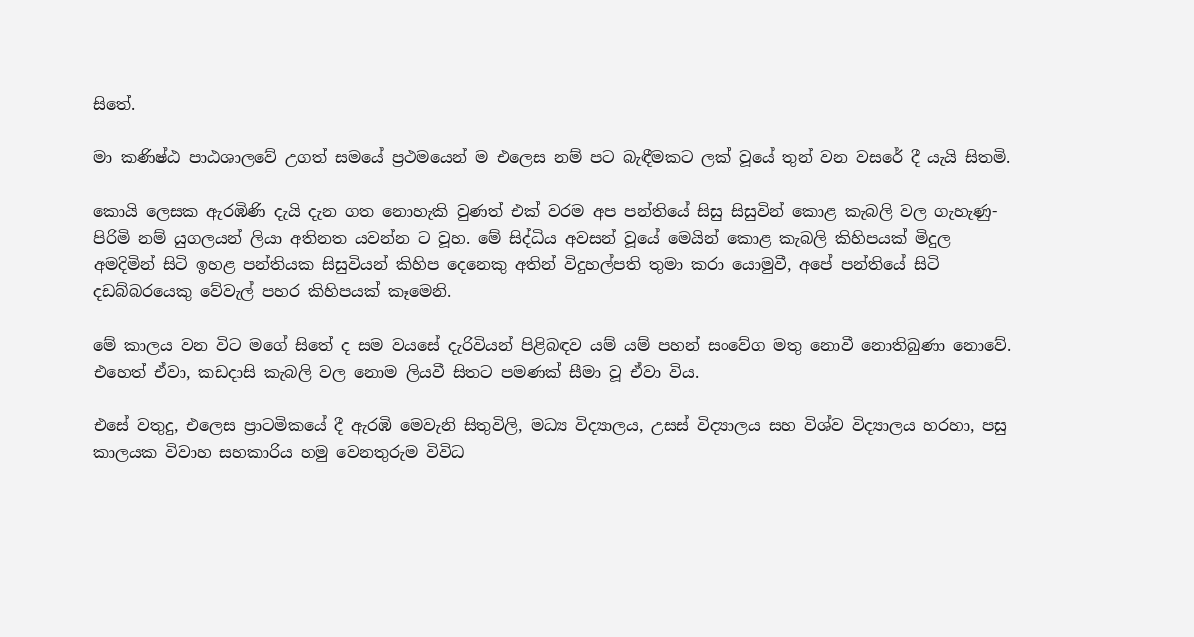සිතේ.

මා කණිෂ්ඨ පාඨශාලවේ උගත් සමයේ ප්‍රථමයෙන් ම එලෙස නම් පට බැඳීමකට ලක් වූයේ තුන් වන වසරේ දී යැයි සිතමි.

කොයි ලෙසක ඇරඹිණි දැයි දැන ගත නොහැකි වුණත් එක් වරම අප පන්තියේ සිසු සිසුවින් කොළ කැබලි වල ගැහැණු-පිරිමි නම් යුගලයන් ලියා අතිනත යවන්න ට වූහ. මේ සිද්ධිය අවසන් වූයේ මෙයින් කොළ කැබලි කිහිපයක් මිදුල අමදිමින් සිටි ඉහළ පන්තියක සිසුවියන් කිහිප දෙනෙකු අතින් විදුහල්පති තුමා කරා යොමුවී, අපේ පන්තියේ සිටි දඩබ්බරයෙකු වේවැල් පහර කිහිපයක් කෑමෙනි.

මේ කාලය වන විට මගේ සිතේ ද සම වයසේ දැරිවියන් පිළිබඳව යම් යම් පහන් සංවේග මතු නොවී නොතිබුණා නොවේ. එහෙත් ඒවා, කඩදාසි කැබලි වල නොම ලියවී සිතට පමණක් සීමා වූ ඒවා විය.

එසේ වතුදු, එලෙස ප්‍රාටමිකයේ දී ඇරඹි මෙවැනි සිතුවිලි, මධ්‍ය විද්‍යාලය, උසස් විද්‍යාලය සහ විශ්ව විද්‍යාලය හරහා, පසු කාලයක විවාහ සහකාරිය හමු වෙනතුරුම විවිධ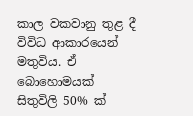කාල වකවානු තුළ දී විවිධ ආකාරයෙන් මතුවිය. ඒ බොහොමයක් සිතුවිලි 50% ක්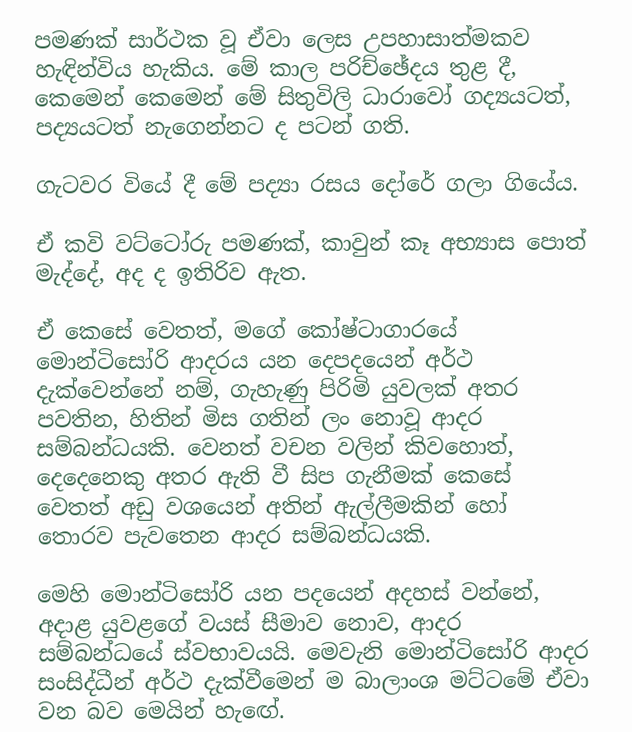පමණක් සාර්ථක වූ ඒවා ලෙස උපහාසාත්මකව හැඳින්විය හැකිය. මේ කාල පරිච්ඡේදය තුළ දී, කෙමෙන් කෙමෙන් මේ සිතුවිලි ධාරාවෝ ගද්‍යයටත්, පද්‍යයටත් නැගෙන්නට ද පටන් ගති.

ගැටවර වියේ දී මේ පද්‍යා රසය දෝරේ ගලා ගියේය.

ඒ කවි වට්ටෝරු පමණක්, කාවුන් කෑ අභ්‍යාස පොත් මැද්දේ, අද ද ඉතිරිව ඇත.

ඒ කෙසේ වෙතත්, මගේ කෝෂ්ටාගාරයේ මොන්ටිසෝරි ආදරය යන දෙපදයෙන් අර්ථ දැක්වෙන්නේ නම්, ගැහැණු පිරිමි යුවලක් අතර පවතින, හිතින් මිස ගතින් ලං නොවූ ආදර සම්බන්ධයකි. වෙනත් වචන වලින් කිවහොත්, දෙදෙනෙකු අතර ඇති වී සිප ගැනීමක් කෙසේ වෙතත් අඩු වශයෙන් අතින් ඇල්ලීමකින් හෝ තොරව පැවතෙන ආදර සම්බන්ධයකි.

මෙහි මොන්ටිසෝරි යන පදයෙන් අදහස් වන්නේ, අදාළ යුවළගේ වයස් සීමාව නොව, ආදර සම්බන්ධයේ ස්වභාවයයි. මෙවැනි මොන්ටිසෝරි ආදර සංසිද්ධීන් අර්ථ දැක්වීමෙන් ම බාලාංශ මට්ටමේ ඒවා වන බව මෙයින් හැඟේ.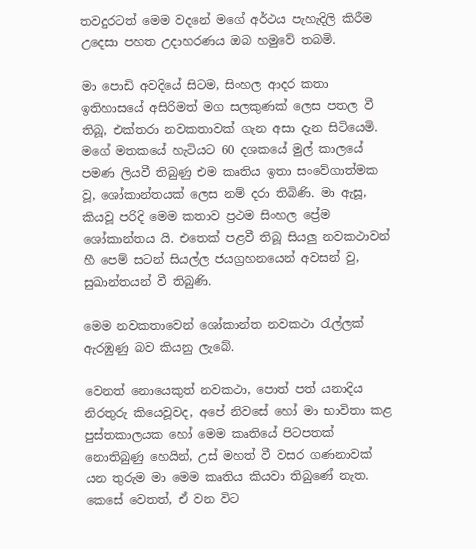තවදුරටත් මෙම වදනේ මගේ අර්ථය පැහැදිලි කිරීම උදෙසා පහත උදාහරණය ඔබ හමුවේ තබමි.

මා පොඩි අවදියේ සිටම, සිංහල ආදර කතා ඉතිහාසයේ අසිරිමත් මග සලකුණක් ලෙස පතල වී තිබූ, එක්තරා නවකතාවක් ගැන අසා දැන සිටියෙමි. මගේ මතකයේ හැටියට 60 දශකයේ මුල් කාලයේ පමණ ලියවී තිබුණු එම කෘතිය ඉතා සංවේගාත්මක වූ, ශෝකාන්තයක් ලෙස නම් දරා තිබිණි. මා ඇසූ, කියවූ පරිදි මෙම කතාව ප්‍රථම සිංහල ප්‍රේම ශෝකාන්තය යි. එතෙක් පළවී තිබූ සියලු නවකථාවන් හී පෙම් සටන් සියල්ල ජයග්‍රහනයෙන් අවසන් වු, සුඛාන්තයන් වී තිබුණි.

මෙම නවකතාවෙන් ශෝකාන්ත නවකථා රැල්ලක් ඇරඹුණු බව කියනු ලැබේ.

වෙනත් නොයෙකුත් නවකථා, පොත් පත් යනාදිය නිරතුරු කියෙවූවද, අපේ නිවසේ හෝ මා භාවිතා කළ පුස්තකාලයක හෝ මෙම කෘතියේ පිටපතක් නොතිබුණු හෙයින්, උස් මහත් වී වසර ගණනාවක් යන තුරුම මා මෙම කෘතිය කියවා තිබුණේ නැත. කෙසේ වෙතත්, ඒ වන විට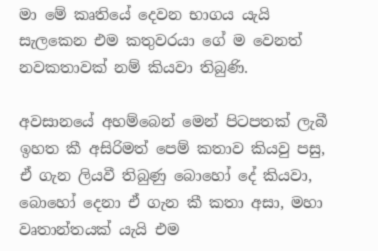මා මේ කෘතියේ දෙවන භාගය යැයි සැලකෙන එම කතුවරයා ගේ ම වෙනත් නවකතාවක් නම් කියවා තිබුණි.

අවසානයේ අහම්බෙන් මෙන් පිටපතක් ලැබී ඉහත කී අසිරිමත් පෙම් කතාව කියවු පසු, ඒ ගැන ලියවී තිබුණු බොහෝ දේ කියවා, බොහෝ දෙනා ඒ ගැන කී කතා අසා, මහා වෘතාන්තයක් යැයි එම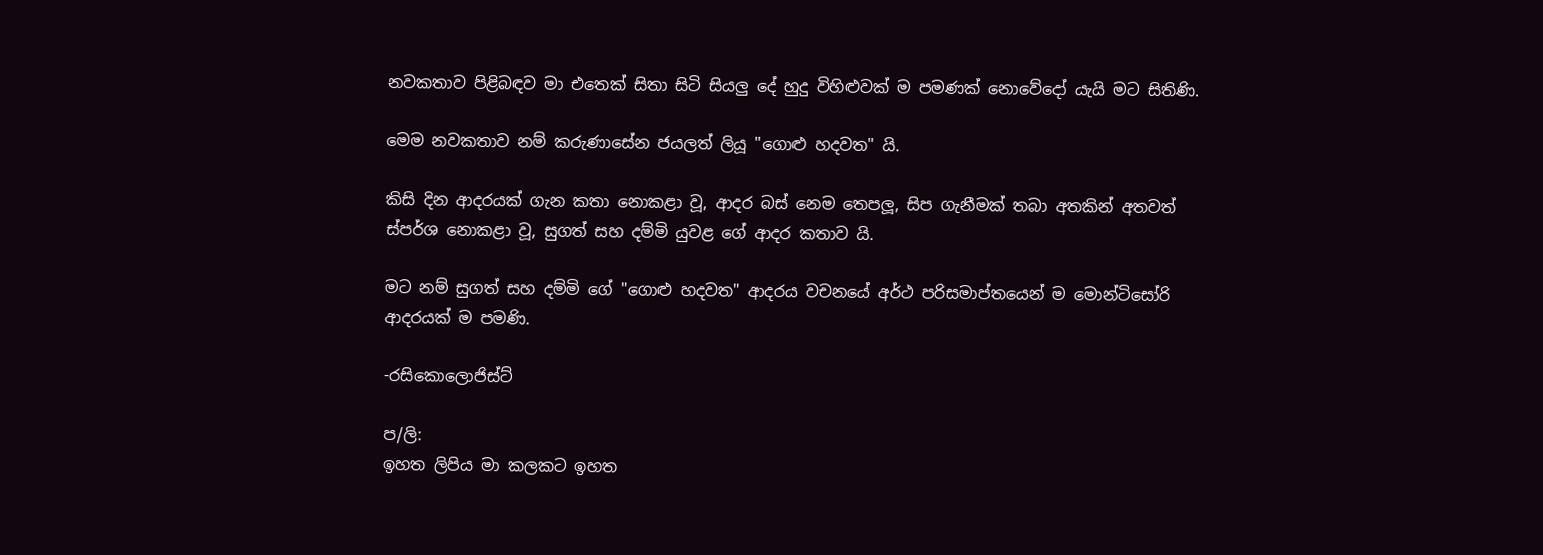නවකතාව පිළිබඳව මා එතෙක් සිතා සිටි සියලු දේ හුදු විහිළුවක් ම පමණක් නොවේදෝ යැයි මට සිතිණි.

මෙම නවකතාව නම් කරුණාසේන ජයලත් ලියූ "ගොළු හදවත" යි.

කිසි දින ආදරයක් ගැන කතා නොකළා වූ, ආදර බස් නෙම තෙපලූ, සිප ගැනීමක් තබා අතකින් අතවත් ස්පර්ශ නොකළා වූ, සුගත් සහ දම්මි යුවළ ගේ ආදර කතාව යි.

මට නම් සුගත් සහ දම්මි ගේ "ගොළු හදවත" ආදරය වචනයේ අර්ථ පරිසමාප්තයෙන් ම මොන්ටිසෝරි ආදරයක් ම පමණි.

-රසිකොලොජිස්ට්

ප/ලි:
ඉහත ලිපිය මා කලකට ඉහත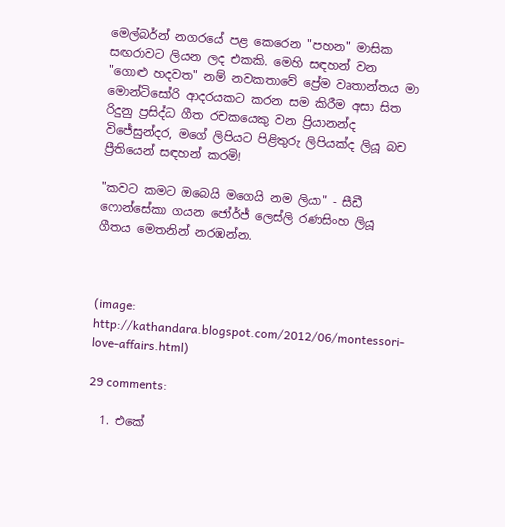මෙල්බර්න් නගරයේ පළ කෙරෙන "පහන" මාසික සඟරාවට ලියන ලද එකකි. මෙහි සඳහන් වන "ගොළු හදවත" නම් නවකතාවේ ප්‍රේම වෘතාන්තය මා මොන්ටිසෝරි ආදරයකට කරන සම කිරීම අසා සිත රිදුනු ප්‍රසිද්ධ ගීත රචකයෙකු වන ප්‍රියානන්ද විජේසුන්දර, මගේ ලිපියට පිළිතුරු ලිපියක්ද ලියූ බච ප්‍රීතියෙන් සඳහන් කරමි!

"කවට කමට ඔබෙයි මගෙයි නම ලියා" - සීඩී ෆොන්සේකා ගයන ජෝර්ජ් ලෙස්ලි රණසිංහ ලියූ ගීතය මෙතනින් නරඹන්න.



(image: http://kathandara.blogspot.com/2012/06/montessori-love-affairs.html)

29 comments:

  1. එකේ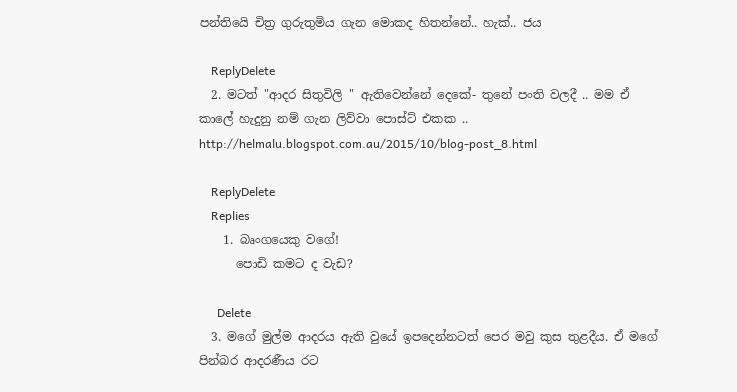පන්තියෙි චිත්‍ර ගුරුතුමිය ගැන මොකද හිතන්නේ.. හැක්.. ජය

    ReplyDelete
  2. මටත් "ආදර සිතුවිලි " ඇතිවෙන්නේ දෙකේ- තුනේ පංති වලදී .. මම ඒ කාලේ හැදුනු නම් ගැන ලිව්වා පොස්ට් එකක .. http://helmalu.blogspot.com.au/2015/10/blog-post_8.html

    ReplyDelete
    Replies
    1. බෘංගයෙකු වගේ!
      පොඩි කමට ද වැඩ?

      Delete
  3. මගේ මුල්ම ආදරය ඇති වුයේ ඉපදෙන්නටත් පෙර මවු කුස තුළදීය. ඒ මගේ පින්බර ආදරණීය රට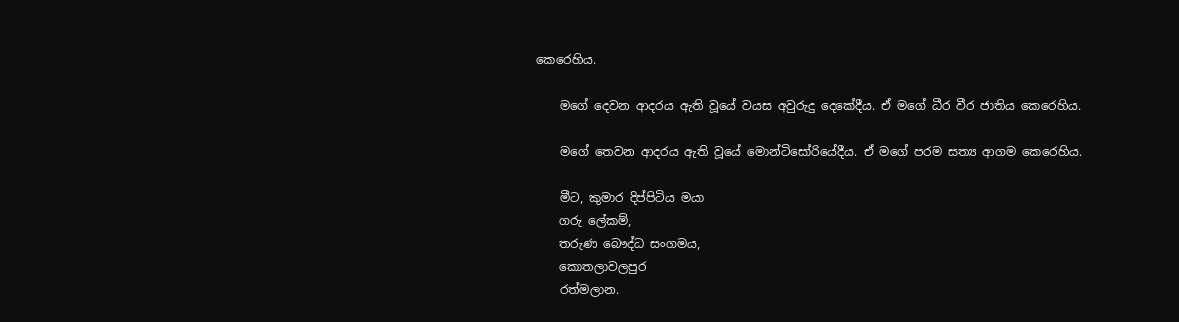කෙරෙහිය.

    මගේ දෙවන ආදරය ඇති වූයේ වයස අවුරුදු දෙකේදීය. ඒ මගේ ධීර වීර ජාතිය කෙරෙහිය.

    මගේ තෙවන ආදරය ඇති වූයේ මොන්ටිසෝරියේදීය. ඒ මගේ පරම සත්‍ය ආගම කෙරෙහිය.

    මීට, කුමාර දිප්පිටිය මයා
    ගරු ලේකම්,
    තරුණ බෞද්ධ සංගමය,
    කොතලාවලපුර
    රත්මලාන.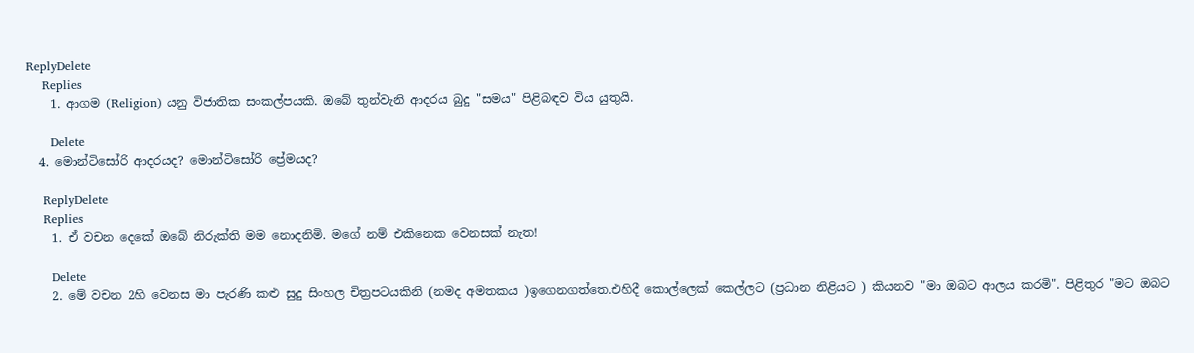ReplyDelete
    Replies
    1. ආගම (Religion) යනු විජාතික සංකල්පයකි. ඔබේ තුන්වැනි ආදරය බුදු "සමය" පිළිබඳව විය යුතුයි.

      Delete
  4. මොන්ටිසෝරි ආදරයද? මොන්ටිසෝරි ප්‍රේමයද?

    ReplyDelete
    Replies
    1. ඒ වචන දෙකේ ඔබේ නිරුක්ති මම නොදනිමි. මගේ නම් එකිනෙක වෙනසක් නැත!

      Delete
    2. මේ වචන 2හි වෙනස මා පැරණි කළු සුදු සිංහල චිත්‍රපටයකිනි (නමද අමතකය )ඉගෙනගත්තෙ.එහිදී කොල්ලෙක් කෙල්ලට (ප්‍රධාන නිළියට ) කියනව "මා ඔබට ආලය කරමි". පිළිතුර "මට ඔබට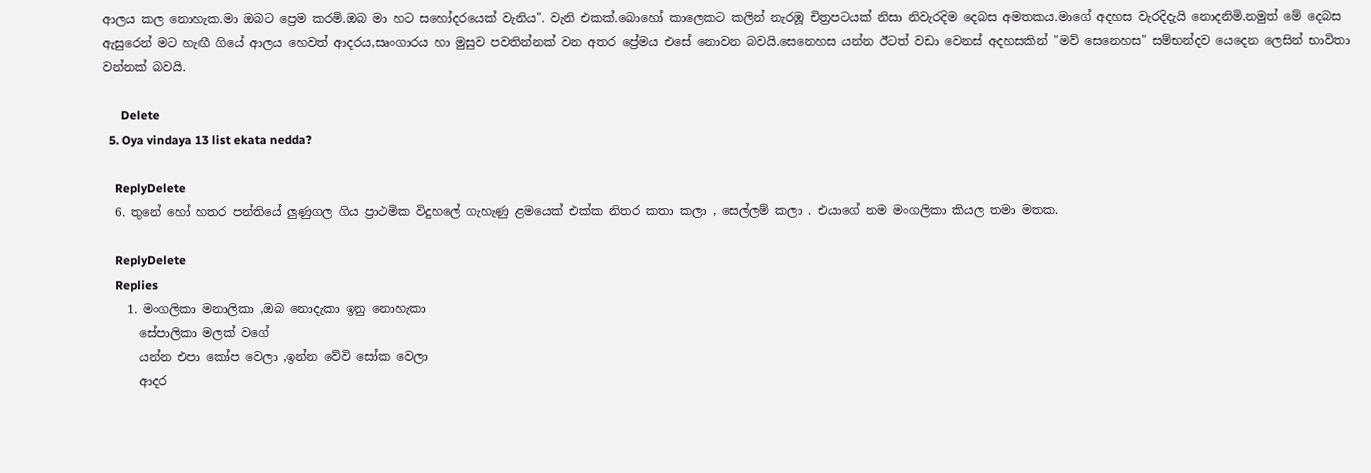ආලය කල නොහැක.මා ඔබට ප්‍රෙම කරමි.ඔබ මා හට සහෝදරයෙක් වැනිය". වැනි එකක්.බොහෝ කාලෙකට කලින් නැරඹූ චිත්‍රපටයක් නිසා නිවැරදිම දෙබස අමතකය.මාගේ අදහස වැරදිදැයි නොදනිමි.නමුත් මේ දෙබස ඇසුරෙන් මට හැඟී ගියේ ආලය හෙවත් ආදරය,සෘංගාරය හා මුසුව පවතින්නක් වන අතර ප්‍රේමය එසේ නොවන බවයි.සෙනෙහස යන්න ඊටත් වඩා වෙනස් අදහසකින් "මව් සෙනෙහස" සම්භන්දව යෙදෙන ලෙසින් භාවිතා වන්නක් බවයි.

      Delete
  5. Oya vindaya 13 list ekata nedda?

    ReplyDelete
  6. තුනේ හෝ හතර පන්තියේ ලුණුගල ගිය ප්‍රාථමික විදුහලේ ගැහැණු ළමයෙක් එක්ක නිතර කතා කලා , සෙල්ලම් කලා . එයාගේ නම මංගලිකා කියල තමා මතක.

    ReplyDelete
    Replies
    1. මංගලිකා මනාලිකා ,ඔබ නොදැකා ඉනු නොහැකා
      සේපාලිකා මලක් වගේ
      යන්න එපා කෝප වෙලා ,ඉන්න වේවි සෝක වෙලා
      ආදර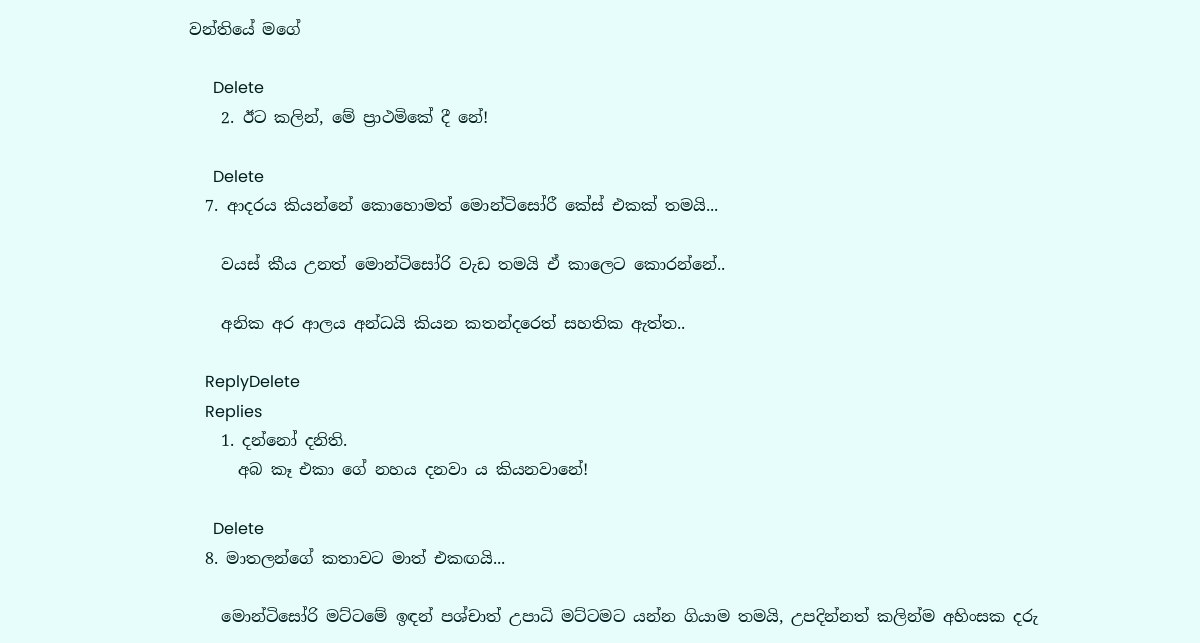වන්තියේ මගේ

      Delete
    2. ඊට කලින්, මේ ප්‍රාථමිකේ දී නේ!

      Delete
  7. ආදරය කියන්නේ කොහොමත් මොන්ටිසෝරී කේස් එකක් තමයි...

    වයස් කීය උනත් මොන්ටිසෝරි වැඩ තමයි ඒ කාලෙට කොරන්නේ..

    අනික අර ආලය අන්ධයි කියන කතන්දරෙත් සහතික ඇත්ත..

    ReplyDelete
    Replies
    1. දන්නෝ දනිති.
      අබ කෑ එකා ගේ නහය දනවා ය කියනවානේ!

      Delete
  8. මාතලන්ගේ කතාවට මාත් එකඟයි...

    මොන්ටිසෝරි මට්ටමේ ඉඳන් පශ්චාත් උපාධි මට්ටමට යන්න ගියාම තමයි, උපදින්නත් කලින්ම අහිංසක දරු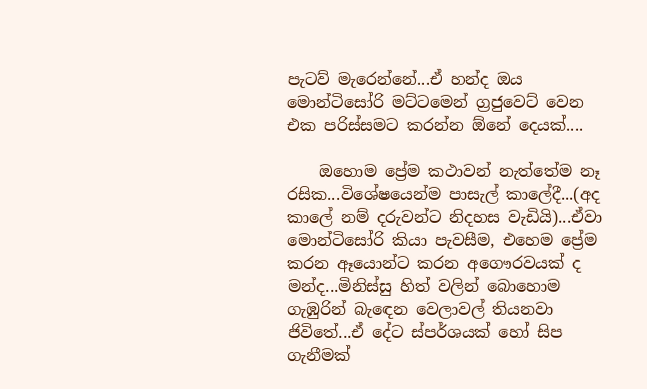පැටව් මැරෙන්නේ...ඒ හන්ද ඔය මොන්ටිසෝරි මට්ටමෙන් ග්‍රජුවෙට් වෙන එක පරිස්සමට කරන්න ඕනේ දෙයක්....

    ඔහොම ප්‍රේම කථාවන් නැත්තේම නෑ රසික...විශේෂයෙන්ම පාසැල් කාලේදී...(අද කාලේ නම් දරුවන්ට නිදහස වැඩියි)...ඒවා මොන්ටිසෝරි කියා පැවසීම, එහෙම ප්‍රේම කරන ඈයොන්ට කරන අගෞරවයක් ද මන්ද...මිනිස්සු හිත් වලින් බොහොම ගැඹුරින් බැඳෙන වෙලාවල් තියනවා ජිවිතේ...ඒ දේට ස්පර්ශයක් හෝ සිප ගැනීමක්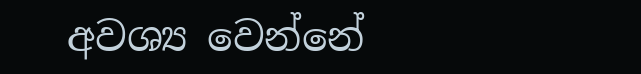අවශ්‍ය වෙන්නේ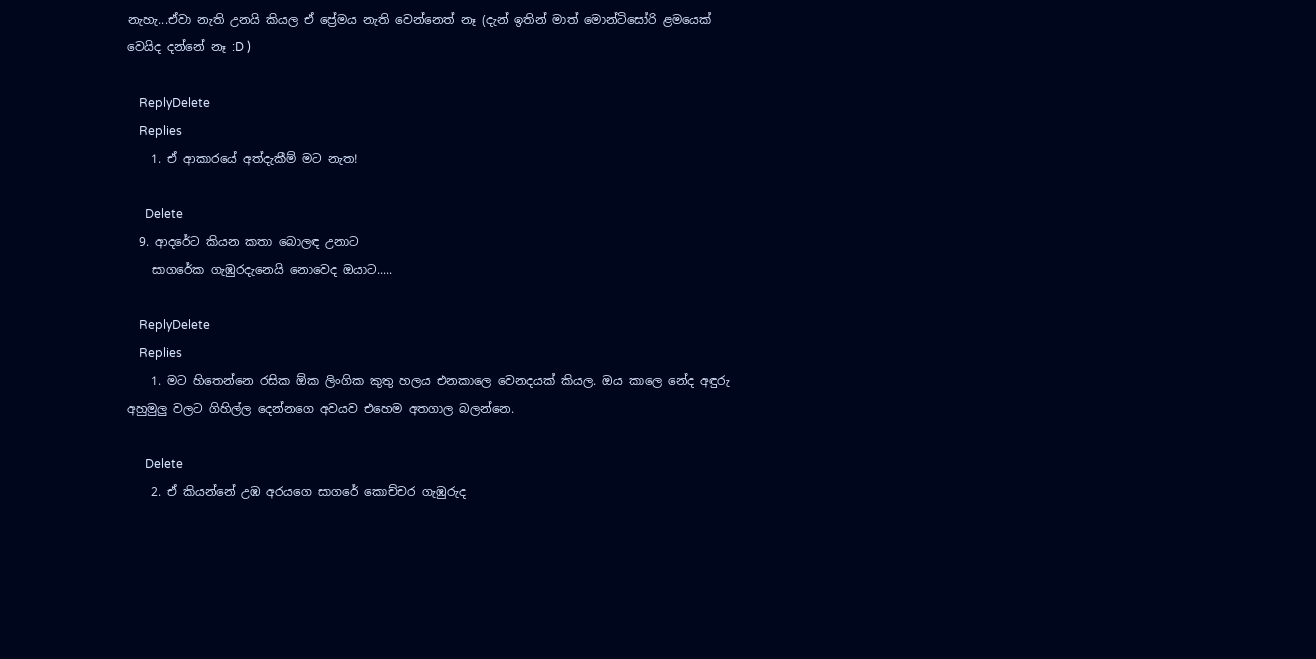නැහැ...ඒවා නැති උනයි කියල ඒ ප්‍රේමය නැති වෙන්නෙත් නෑ (දැන් ඉතින් මාත් මොන්ටිසෝරි ළමයෙක් වෙයිද දන්නේ නෑ :D )

    ReplyDelete
    Replies
    1. ඒ ආකාරයේ අත්දැකීම් මට නැත!

      Delete
  9. ආදරේට කියන කතා බොලඳ උනාට
    සාගරේක ගැඹුරදැනෙයි නොවෙද ඔයාට.....

    ReplyDelete
    Replies
    1. මට හිතෙන්නෙ රසික ඕක ලිංගික කුතු හලය එනකාලෙ වෙනදයක් කියල. ඔය කාලෙ නේද අඳුරු අහුමුලු වලට ගිහිල්ල දෙන්නගෙ අවයව එහෙම අතගාල බලන්නෙ.

      Delete
    2. ඒ කියන්නේ උඹ අරයගෙ සාගරේ කොච්චර ගැඹුරුද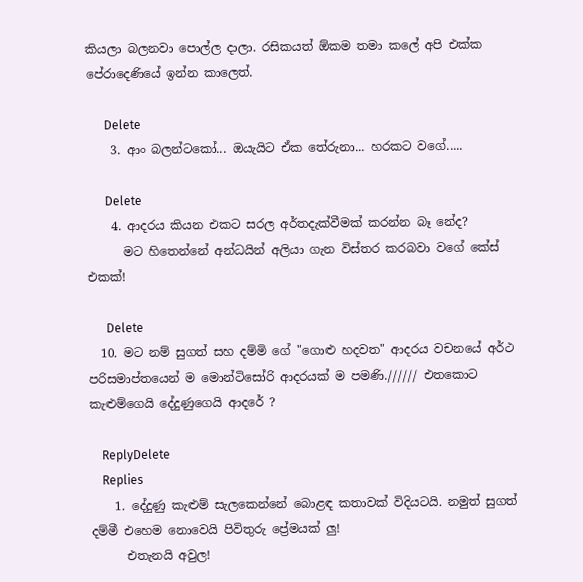කියලා බලනවා පොල්ල දාලා. රසිකයත් ඕකම තමා කලේ අපි එක්ක පේරාදෙණියේ ඉන්න කාලෙත්.

      Delete
    3. ආං බලන්ටකෝ... ඔයැයිට ඒක තේරුනා... හරකට වගේ.....

      Delete
    4. ආදරය කියන එකට සරල අර්තදැක්වීමක් කරන්න බෑ නේද?
      මට හිතෙන්නේ අන්ධයින් අලියා ගැන විස්තර කරබවා වගේ කේස් එකක්!

      Delete
  10. මට නම් සුගත් සහ දම්මි ගේ "ගොළු හදවත" ආදරය වචනයේ අර්ථ පරිසමාප්තයෙන් ම මොන්ටිසෝරි ආදරයක් ම පමණි.////// එතකොට කැළුම්ගෙයි දේදුණුගෙයි ආදරේ ?

    ReplyDelete
    Replies
    1. දේදුණු කැළුම් සැලකෙන්නේ බොළඳ කතාවක් විදියටයි. නමුත් සුගත් දම්මී එහෙම නොවෙයි පිවිතුරු ප්‍රේමයක් ලු!
      එතැනයි අවුල!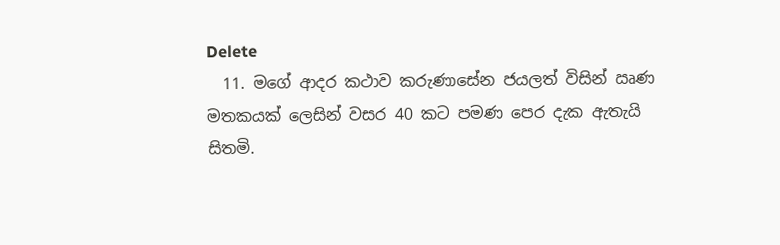Delete
  11. මගේ ආදර කථාව කරුණාසේන ජයලත් විසින් ඍණ මතකයක් ලෙසින් වසර 40 කට පමණ පෙර දැක ඇතැයි සිතමි.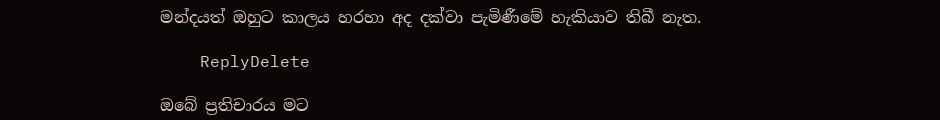මන්දයත් ඔහුට කාලය හරහා අද දක්වා පැමිණීමේ හැකියාව තිබී නැත.

    ReplyDelete

ඔබේ ප්‍රතිචාරය මට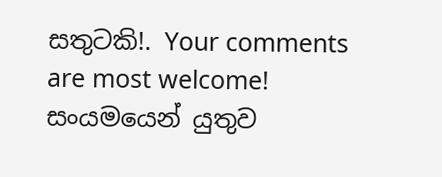සතුටකි!. Your comments are most welcome!
සංයමයෙන් යුතුව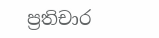ප්‍රතිචාර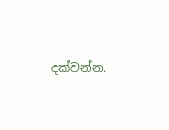දක්වන්න.